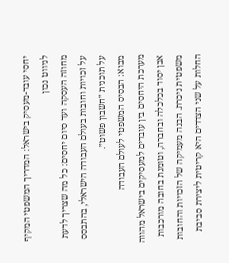יחסי עובד-מעסיק בישראל: המדריך המשפטי המקיף לניווט נכון
מחוזה העסקה ועד סיום יחסים: כל מה שצריך לדעת על זכויות וחובות בעולם העבודה הישראלי, בהתבסס על תוכנית ״חשבון פשוט״.
מבוא: הבסיס המשפטי לעולם העבודה
מערכת היחסים בין עובדים למעסיקים בישראל מהווה אבן יסוד בכלכלה ובחברה, וטומנת בחובה מורכבות משפטית ניכרת. הבנה מעמיקה של הזכויות והחובות החלות על שני הצדדים היא קריטית ליצירת סביבת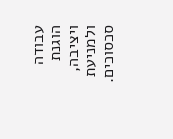עבודה הוגנת ויציבה, ולמניעת סכסוכים.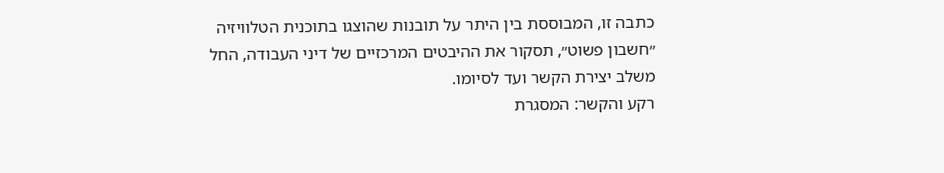כתבה זו, המבוססת בין היתר על תובנות שהוצגו בתוכנית הטלוויזיה ״חשבון פשוט״, תסקור את ההיבטים המרכזיים של דיני העבודה, החל משלב יצירת הקשר ועד לסיומו.
רקע והקשר: המסגרת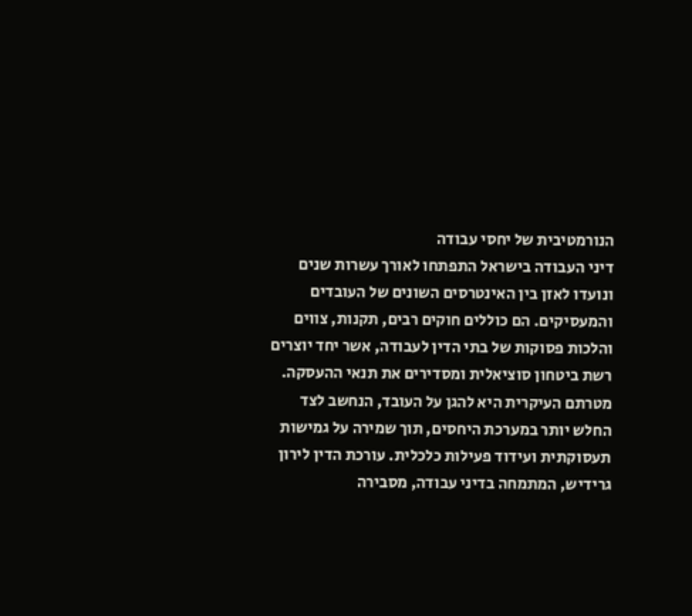הנורמטיבית של יחסי עבודה
דיני העבודה בישראל התפתחו לאורך עשרות שנים ונועדו לאזן בין האינטרסים השונים של העובדים והמעסיקים. הם כוללים חוקים רבים, תקנות, צווים והלכות פסוקות של בתי הדין לעבודה, אשר יחד יוצרים רשת ביטחון סוציאלית ומסדירים את תנאי ההעסקה. מטרתם העיקרית היא להגן על העובד, הנחשב לצד החלש יותר במערכת היחסים, תוך שמירה על גמישות תעסוקתית ועידוד פעילות כלכלית. עורכת הדין לירון גרידיש, המתמחה בדיני עבודה, מסבירה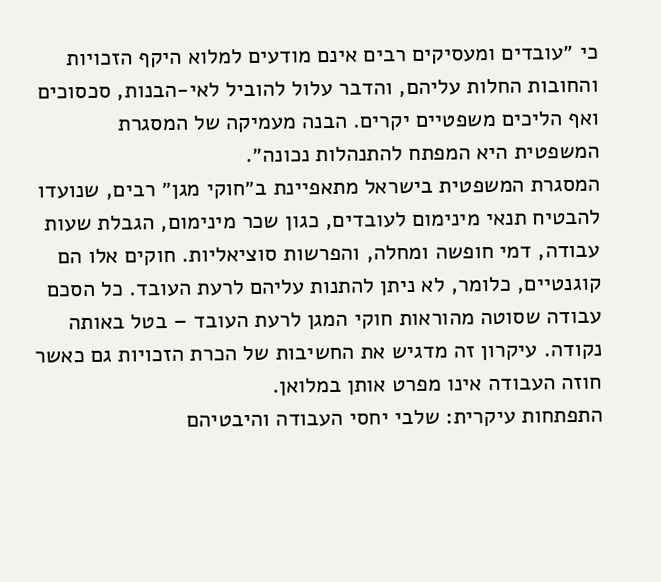כי ״עובדים ומעסיקים רבים אינם מודעים למלוא היקף הזכויות והחובות החלות עליהם, והדבר עלול להוביל לאי-הבנות, סכסוכים ואף הליכים משפטיים יקרים. הבנה מעמיקה של המסגרת המשפטית היא המפתח להתנהלות נכונה״.
המסגרת המשפטית בישראל מתאפיינת ב״חוקי מגן״ רבים, שנועדו להבטיח תנאי מינימום לעובדים, כגון שכר מינימום, הגבלת שעות עבודה, דמי חופשה ומחלה, והפרשות סוציאליות. חוקים אלו הם קוגנטיים, כלומר, לא ניתן להתנות עליהם לרעת העובד. כל הסכם עבודה שסוטה מהוראות חוקי המגן לרעת העובד – בטל באותה נקודה. עיקרון זה מדגיש את החשיבות של הכרת הזכויות גם כאשר חוזה העבודה אינו מפרט אותן במלואן.
התפתחות עיקרית: שלבי יחסי העבודה והיבטיהם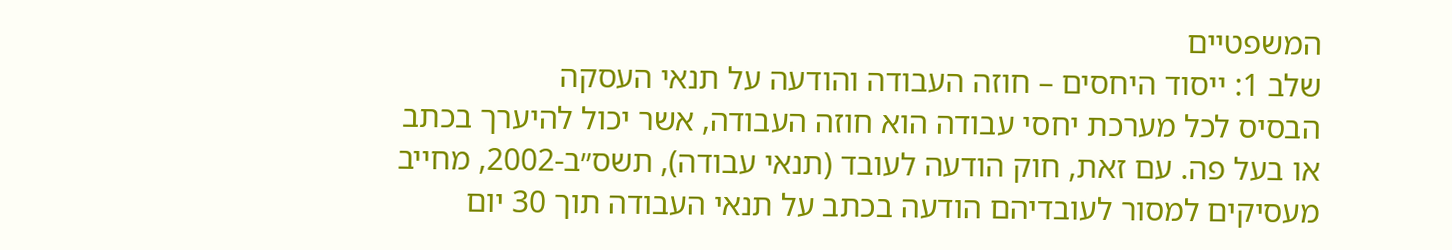המשפטיים
שלב 1: ייסוד היחסים – חוזה העבודה והודעה על תנאי העסקה
הבסיס לכל מערכת יחסי עבודה הוא חוזה העבודה, אשר יכול להיערך בכתב או בעל פה. עם זאת, חוק הודעה לעובד (תנאי עבודה), תשס״ב-2002, מחייב מעסיקים למסור לעובדיהם הודעה בכתב על תנאי העבודה תוך 30 יום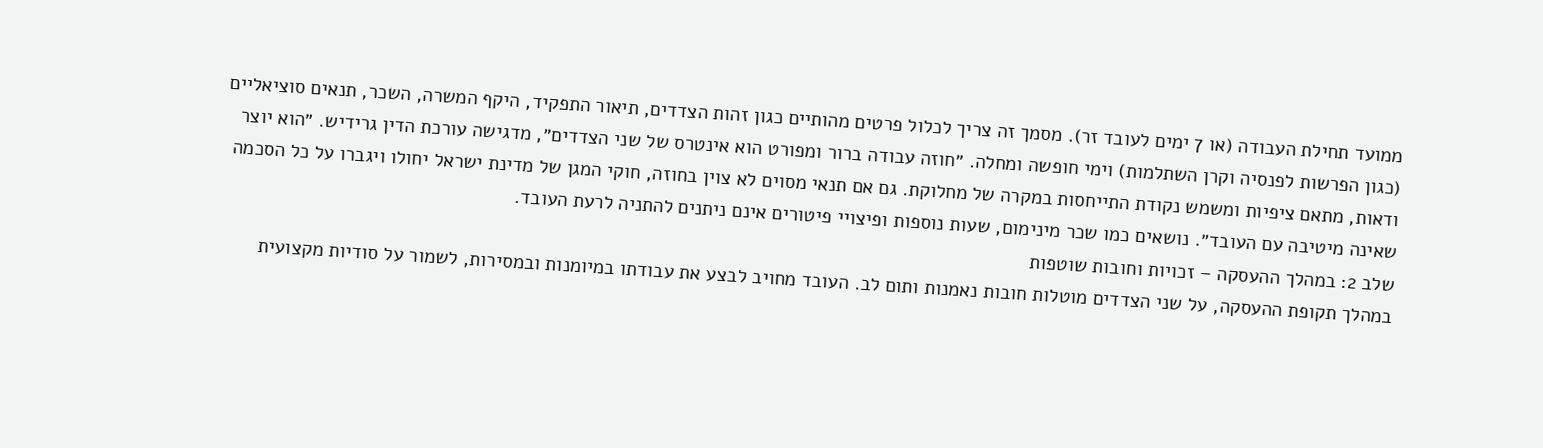ממועד תחילת העבודה (או 7 ימים לעובד זר). מסמך זה צריך לכלול פרטים מהותיים כגון זהות הצדדים, תיאור התפקיד, היקף המשרה, השכר, תנאים סוציאליים (כגון הפרשות לפנסיה וקרן השתלמות) וימי חופשה ומחלה. ״חוזה עבודה ברור ומפורט הוא אינטרס של שני הצדדים״, מדגישה עורכת הדין גרידיש. ״הוא יוצר ודאות, מתאם ציפיות ומשמש נקודת התייחסות במקרה של מחלוקת. גם אם תנאי מסוים לא צוין בחוזה, חוקי המגן של מדינת ישראל יחולו ויגברו על כל הסכמה שאינה מיטיבה עם העובד״. נושאים כמו שכר מינימום, שעות נוספות ופיצויי פיטורים אינם ניתנים להתניה לרעת העובד.
שלב 2: במהלך ההעסקה – זכויות וחובות שוטפות
במהלך תקופת ההעסקה, על שני הצדדים מוטלות חובות נאמנות ותום לב. העובד מחויב לבצע את עבודתו במיומנות ובמסירות, לשמור על סודיות מקצועית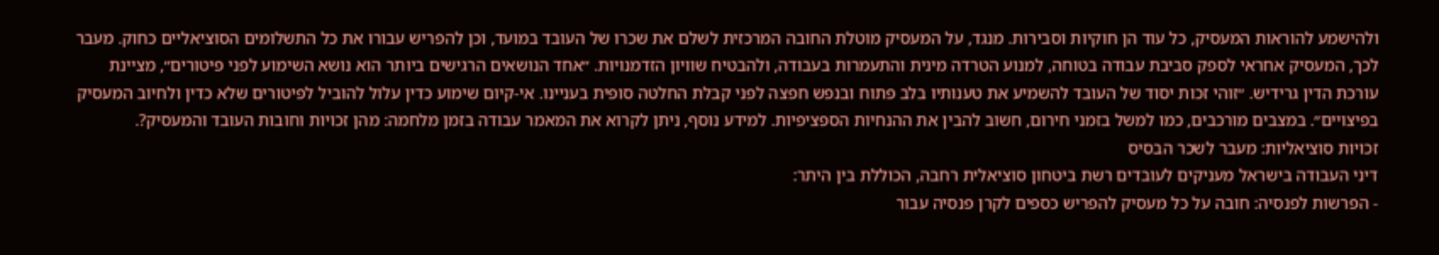ולהישמע להוראות המעסיק, כל עוד הן חוקיות וסבירות. מנגד, על המעסיק מוטלת החובה המרכזית לשלם את שכרו של העובד במועד, וכן להפריש עבורו את כל התשלומים הסוציאליים כחוק. מעבר לכך, המעסיק אחראי לספק סביבת עבודה בטוחה, למנוע הטרדה מינית והתעמרות בעבודה, ולהבטיח שוויון הזדמנויות. ״אחד הנושאים הרגישים ביותר הוא נושא השימוע לפני פיטורים״, מציינת עורכת הדין גרידיש. ״זוהי זכות יסוד של העובד להשמיע את טענותיו בלב פתוח ובנפש חפצה לפני קבלת החלטה סופית בעניינו. אי-קיום שימוע כדין עלול להוביל לפיטורים שלא כדין ולחיוב המעסיק בפיצויים״. במצבים מורכבים, כמו למשל בזמני חירום, חשוב להבין את ההנחיות הספציפיות. למידע נוסף, ניתן לקרוא את המאמר עבודה בזמן מלחמה: מהן זכויות וחובות העובד והמעסיק?.
זכויות סוציאליות: מעבר לשכר הבסיס
דיני העבודה בישראל מעניקים לעובדים רשת ביטחון סוציאלית רחבה, הכוללת בין היתר:
- הפרשות לפנסיה: חובה על כל מעסיק להפריש כספים לקרן פנסיה עבור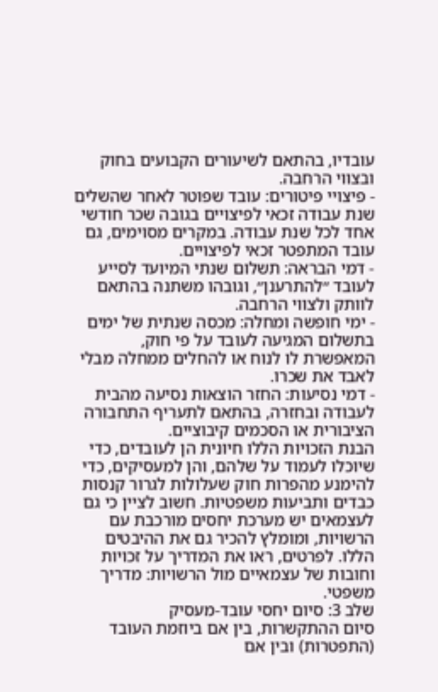עובדיו, בהתאם לשיעורים הקבועים בחוק ובצווי הרחבה.
- פיצויי פיטורים: עובד שפוטר לאחר שהשלים שנת עבודה זכאי לפיצויים בגובה שכר חודשי אחד לכל שנת עבודה. במקרים מסוימים, גם עובד המתפטר זכאי לפיצויים.
- דמי הבראה: תשלום שנתי המיועד לסייע לעובד ״להתרענן״, וגובהו משתנה בהתאם לוותק ולצווי הרחבה.
- ימי חופשה ומחלה: מכסה שנתית של ימים בתשלום המגיעה לעובד על פי חוק, המאפשרת לו לנוח או להחלים ממחלה מבלי לאבד את שכרו.
- דמי נסיעות: החזר הוצאות נסיעה מהבית לעבודה ובחזרה, בהתאם לתעריף התחבורה הציבורית או הסכמים קיבוציים.
הבנת הזכויות הללו חיונית הן לעובדים, כדי שיוכלו לעמוד על שלהם, והן למעסיקים, כדי להימנע מהפרות חוק שעלולות לגרור קנסות כבדים ותביעות משפטיות. חשוב לציין כי גם לעצמאים יש מערכת יחסים מורכבת עם הרשויות, ומומלץ להכיר גם את ההיבטים הללו. לפרטים, ראו את המדריך על זכויות וחובות של עצמאיים מול הרשויות: מדריך משפטי.
שלב 3: סיום יחסי עובד-מעסיק
סיום ההתקשרות, בין אם ביוזמת העובד (התפטרות) ובין אם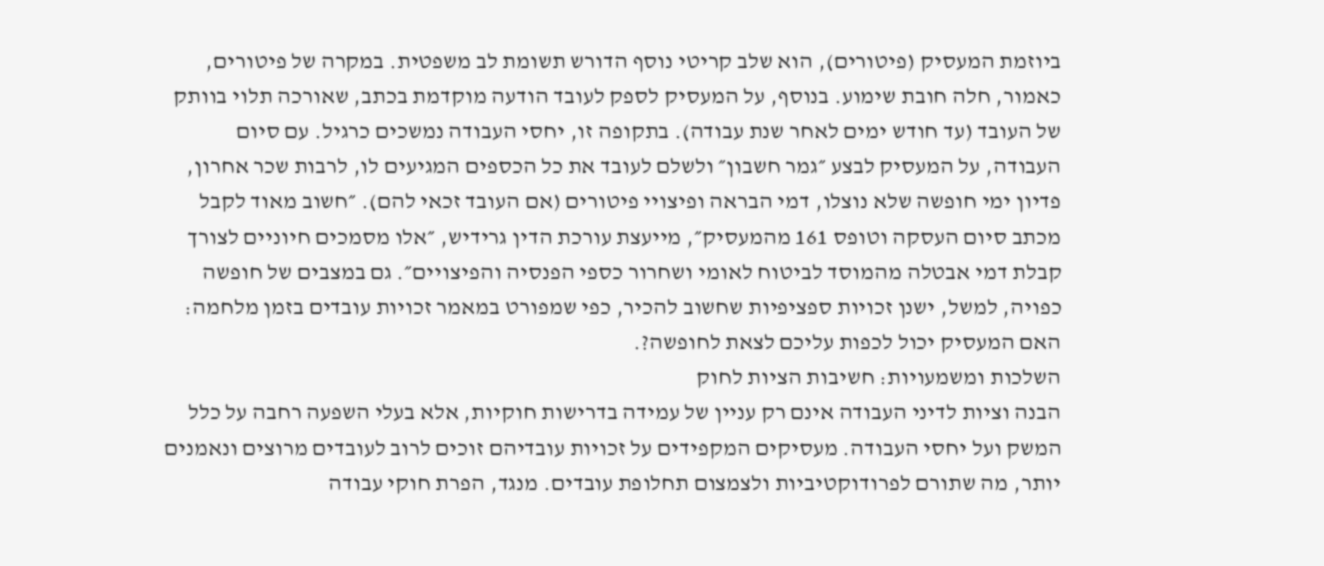ביוזמת המעסיק (פיטורים), הוא שלב קריטי נוסף הדורש תשומת לב משפטית. במקרה של פיטורים, כאמור, חלה חובת שימוע. בנוסף, על המעסיק לספק לעובד הודעה מוקדמת בכתב, שאורכה תלוי בוותק של העובד (עד חודש ימים לאחר שנת עבודה). בתקופה זו, יחסי העבודה נמשכים כרגיל. עם סיום העבודה, על המעסיק לבצע ״גמר חשבון״ ולשלם לעובד את כל הכספים המגיעים לו, לרבות שכר אחרון, פדיון ימי חופשה שלא נוצלו, דמי הבראה ופיצויי פיטורים (אם העובד זכאי להם). ״חשוב מאוד לקבל מכתב סיום העסקה וטופס 161 מהמעסיק״, מייעצת עורכת הדין גרידיש, ״אלו מסמכים חיוניים לצורך קבלת דמי אבטלה מהמוסד לביטוח לאומי ושחרור כספי הפנסיה והפיצויים״. גם במצבים של חופשה כפויה, למשל, ישנן זכויות ספציפיות שחשוב להכיר, כפי שמפורט במאמר זכויות עובדים בזמן מלחמה: האם המעסיק יכול לכפות עליכם לצאת לחופשה?.
השלכות ומשמעויות: חשיבות הציות לחוק
הבנה וציות לדיני העבודה אינם רק עניין של עמידה בדרישות חוקיות, אלא בעלי השפעה רחבה על כלל המשק ועל יחסי העבודה. מעסיקים המקפידים על זכויות עובדיהם זוכים לרוב לעובדים מרוצים ונאמנים יותר, מה שתורם לפרודוקטיביות ולצמצום תחלופת עובדים. מנגד, הפרת חוקי עבודה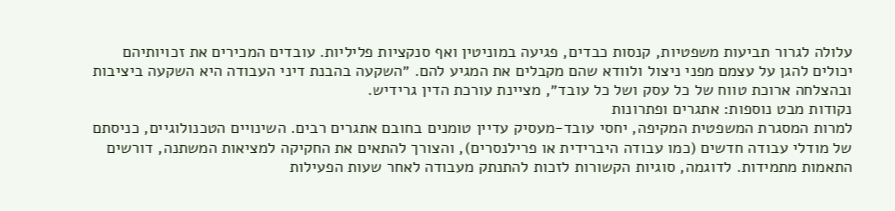עלולה לגרור תביעות משפטיות, קנסות כבדים, פגיעה במוניטין ואף סנקציות פליליות. עובדים המכירים את זכויותיהם יכולים להגן על עצמם מפני ניצול ולוודא שהם מקבלים את המגיע להם. ״השקעה בהבנת דיני העבודה היא השקעה ביציבות ובהצלחה ארוכת טווח של כל עסק ושל כל עובד״, מציינת עורכת הדין גרידיש.
נקודות מבט נוספות: אתגרים ופתרונות
למרות המסגרת המשפטית המקיפה, יחסי עובד-מעסיק עדיין טומנים בחובם אתגרים רבים. השינויים הטכנולוגיים, כניסתם של מודלי עבודה חדשים (כמו עבודה היברידית או פרילנסרים), והצורך להתאים את החקיקה למציאות המשתנה, דורשים התאמות מתמידות. לדוגמה, סוגיות הקשורות לזכות להתנתק מעבודה לאחר שעות הפעילות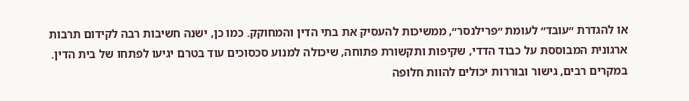או להגדרת ״עובד״ לעומת ״פרילנסר״, ממשיכות להעסיק את בתי הדין והמחוקק. כמו כן, ישנה חשיבות רבה לקידום תרבות ארגונית המבוססת על כבוד הדדי, שקיפות ותקשורת פתוחה, שיכולה למנוע סכסוכים עוד בטרם יגיעו לפתחו של בית הדין. במקרים רבים, גישור ובוררות יכולים להוות חלופה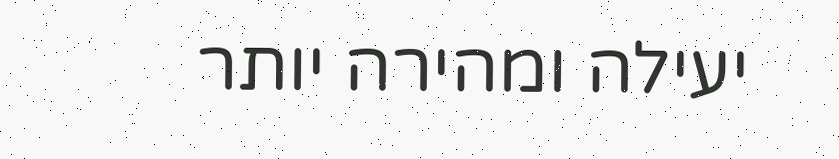יעילה ומהירה יותר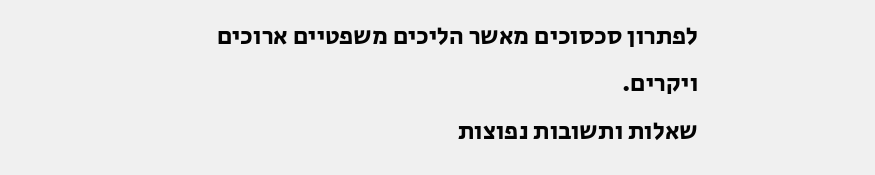לפתרון סכסוכים מאשר הליכים משפטיים ארוכים ויקרים.
שאלות ותשובות נפוצות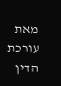מאת עורכת הדין